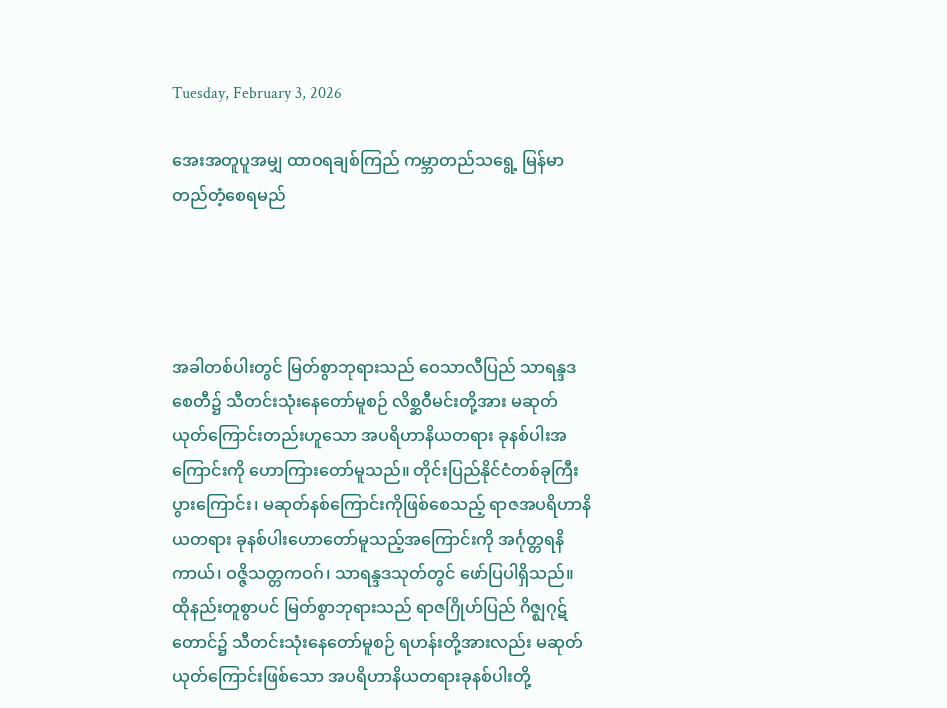Tuesday, February 3, 2026

အေးအတူပူအမျှ ထာဝရချစ်ကြည် ကမ္ဘာတည်သရွေ့ မြန်မာတည်တံ့စေရမည်




အခါတစ်ပါးတွင် မြတ်စွာဘုရားသည် ဝေသာလီပြည် သာရန္ဒဒစေတီ၌ သီတင်းသုံးနေတော်မူစဉ် လိစ္ဆဝီမင်းတို့အား မဆုတ်ယုတ်ကြောင်းတည်းဟူသော အပရိဟာနိယတရား ခုနစ်ပါးအကြောင်းကို ဟောကြားတော်မူသည်။ တိုင်းပြည်နိုင်ငံတစ်ခုကြီးပွားကြောင်း၊ မဆုတ်နစ်ကြောင်းကိုဖြစ်စေသည့် ရာဇအပရိဟာနိယတရား ခုနစ်ပါးဟောတော်မူသည့်အကြောင်းကို အင်္ဂုတ္တရနိကာယ်၊ ဝဇ္ဇိသတ္တကဝဂ်၊ သာရန္ဒဒသုတ်တွင် ဖော်ပြပါရှိသည်။ ထိုနည်းတူစွာပင် မြတ်စွာဘုရားသည် ရာဇဂြိုဟ်ပြည် ဂိဇ္ဈဂုဋ်တောင်၌ သီတင်းသုံးနေတော်မူစဉ် ရဟန်းတို့အားလည်း မဆုတ်ယုတ်ကြောင်းဖြစ်သော အပရိဟာနိယတရားခုနစ်ပါးတို့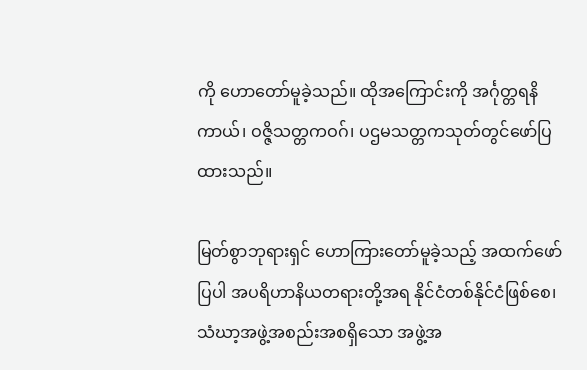ကို ဟောတော်မူခဲ့သည်။ ထိုအကြောင်းကို အင်္ဂုတ္တရနိကာယ်၊ ဝဇ္ဇိသတ္တကဝဂ်၊ ပဌမသတ္တကသုတ်တွင်ဖော်ပြထားသည်။

မြတ်စွာဘုရားရှင် ဟောကြားတော်မူခဲ့သည့် အထက်ဖော်ပြပါ အပရိဟာနိယတရားတို့အရ နိုင်ငံတစ်နိုင်ငံဖြစ်စေ၊ သံဃာ့အဖွဲ့အစည်းအစရှိသော အဖွဲ့အ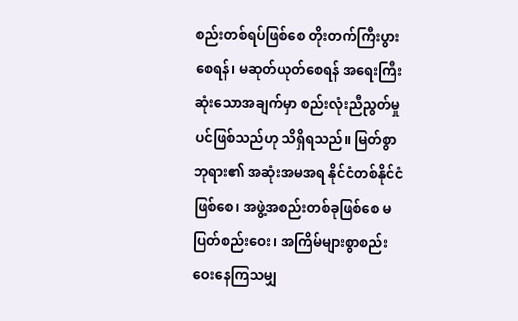စည်းတစ်ရပ်ဖြစ်စေ တိုးတက်ကြီးပွားစေရန်၊ မဆုတ်ယုတ်စေရန် အရေးကြီးဆုံးသောအချက်မှာ စည်းလုံးညီညွတ်မှုပင်ဖြစ်သည်ဟု သိရှိရသည်။ မြတ်စွာဘုရား၏ အဆုံးအမအရ နိုင်ငံတစ်နိုင်ငံဖြစ်စေ၊ အဖွဲ့အစည်းတစ်ခုဖြစ်စေ မပြတ်စည်းဝေး၊ အကြိမ်များစွာစည်းဝေးနေကြသမျှ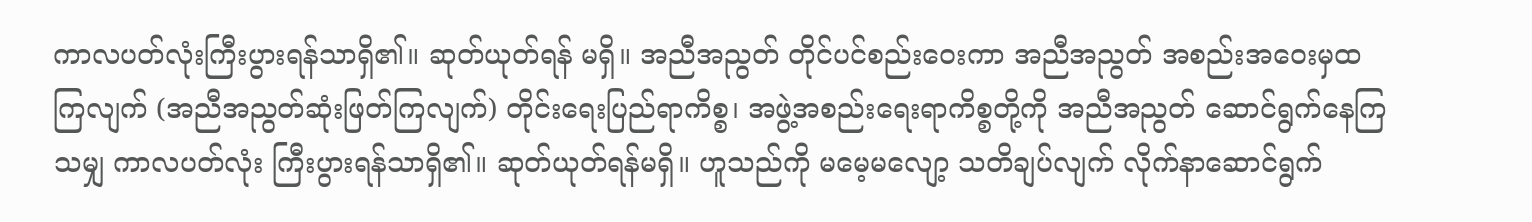ကာလပတ်လုံးကြီးပွားရန်သာရှိ၏။ ဆုတ်ယုတ်ရန် မရှိ။ အညီအညွတ် တိုင်ပင်စည်းဝေးကာ အညီအညွတ် အစည်းအဝေးမှထကြလျက် (အညီအညွတ်ဆုံးဖြတ်ကြလျက်) တိုင်းရေးပြည်ရာကိစ္စ၊ အဖွဲ့အစည်းရေးရာကိစ္စတို့ကို အညီအညွတ် ဆောင်ရွက်နေကြသမျှ ကာလပတ်လုံး ကြီးပွားရန်သာရှိ၏။ ဆုတ်ယုတ်ရန်မရှိ။ ဟူသည်ကို မမေ့မလျော့ သတိချပ်လျက် လိုက်နာဆောင်ရွက်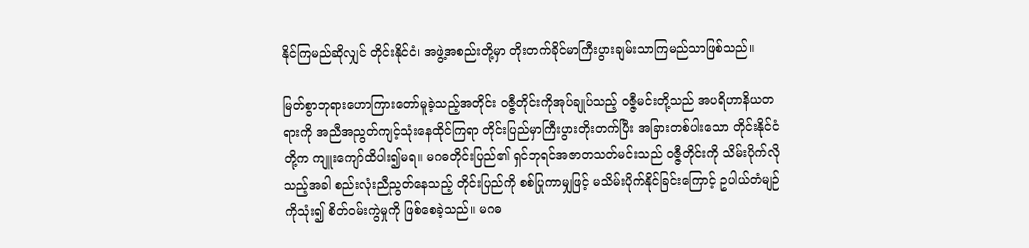နိုင်ကြမည်ဆိုလျှင် တိုင်းနိုင်ငံ၊ အဖွဲ့အစည်းတို့မှာ တိုးတက်ခိုင်မာကြီးပွားချမ်းသာကြမည်သာဖြစ်သည်။

မြတ်စွာဘုရားဟောကြားတော်မူခဲ့သည့်အတိုင်း ဝဇ္ဇီတိုင်းကိုအုပ်ချုပ်သည့် ဝဇ္ဇီမင်းတို့သည် အပရိဟာနိယတရားကို အညီအညွတ်ကျင့်သုံးနေထိုင်ကြရာ တိုင်းပြည်မှာကြီးပွားတိုးတက်ပြီး အခြားတစ်ပါးသော တိုင်းနိုင်ငံတို့က ကျူးကျော်ထိပါး၍မရ။ မဂဓတိုင်းပြည်၏ ရှင်ဘုရင်အဇာတသတ်မင်းသည် ဝဇ္ဇီတိုင်းကို သိမ်းပိုက်လိုသည့်အခါ စည်းလုံးညီညွတ်နေသည့် တိုင်းပြည်ကို စစ်ပြုကာမျှဖြင့် မသိမ်းပိုက်နိုင်ခြင်းကြောင့် ဥပါယ်တံမျဉ်ကိုသုံး၍ စိတ်ဝမ်းကွဲမှုကို ဖြစ်စေခဲ့သည်။ မဂဓ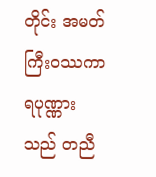တိုင်း အမတ်ကြီးဝဿကာရပုဏ္ဏားသည် တညီ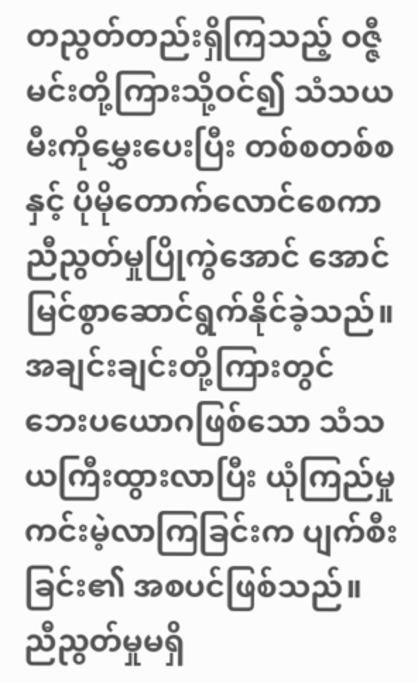တညွတ်တည်းရှိကြသည့် ဝဇ္ဇီမင်းတို့ကြားသို့ဝင်၍ သံသယမီးကိုမွှေးပေးပြီး တစ်စတစ်စနှင့် ပိုမိုတောက်လောင်စေကာ ညီညွတ်မှုပြိုကွဲအောင် အောင်မြင်စွာဆောင်ရွက်နိုင်ခဲ့သည်။ အချင်းချင်းတို့ကြားတွင် ဘေးပယောဂဖြစ်သော သံသယကြီးထွားလာပြီး ယုံကြည်မှုကင်းမဲ့လာကြခြင်းက ပျက်စီးခြင်း၏ အစပင်ဖြစ်သည်။ ညီညွတ်မှုမရှိ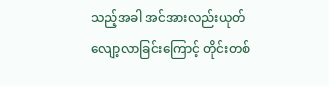သည့်အခါ အင်အားလည်းယုတ်လျော့လာခြင်းကြောင့် တိုင်းတစ်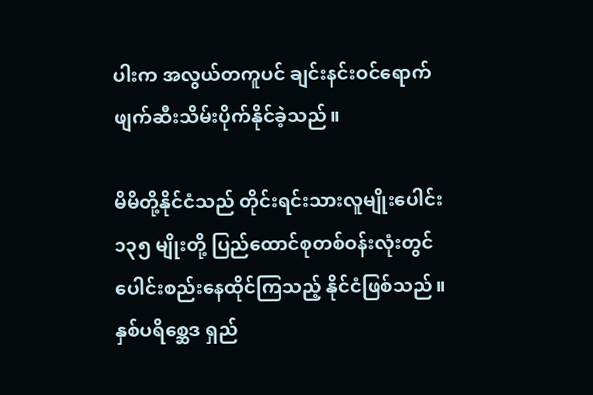ပါးက အလွယ်တကူပင် ချင်းနင်းဝင်ရောက် ဖျက်ဆီးသိမ်းပိုက်နိုင်ခဲ့သည်။

မိမိတို့နိုင်ငံသည် တိုင်းရင်းသားလူမျိုးပေါင်း ၁၃၅ မျိုးတို့ ပြည်ထောင်စုတစ်ဝန်းလုံးတွင် ပေါင်းစည်းနေထိုင်ကြသည့် နိုင်ငံဖြစ်သည်။ နှစ်ပရိစ္ဆေဒ ရှည်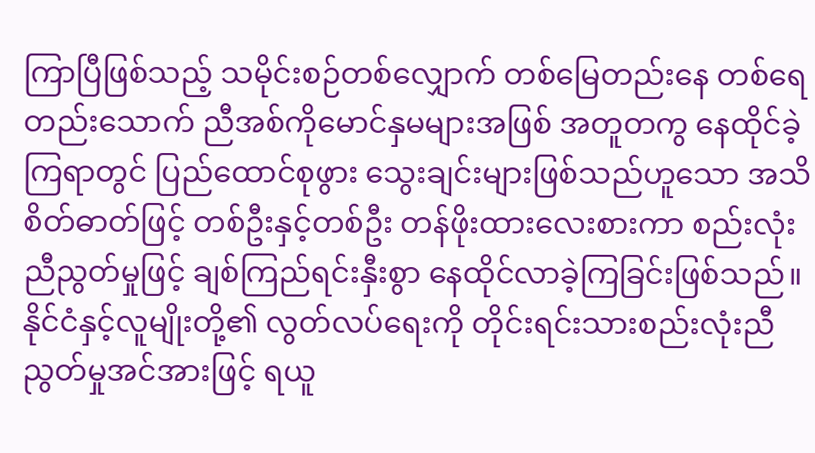ကြာပြီဖြစ်သည့် သမိုင်းစဉ်တစ်လျှောက် တစ်မြေတည်းနေ တစ်ရေတည်းသောက် ညီအစ်ကိုမောင်နှမများအဖြစ် အတူတကွ နေထိုင်ခဲ့ကြရာတွင် ပြည်ထောင်စုဖွား သွေးချင်းများဖြစ်သည်ဟူသော အသိစိတ်ဓာတ်ဖြင့် တစ်ဦးနှင့်တစ်ဦး တန်ဖိုးထားလေးစားကာ စည်းလုံးညီညွတ်မှုဖြင့် ချစ်ကြည်ရင်းနှီးစွာ နေထိုင်လာခဲ့ကြခြင်းဖြစ်သည်။ နိုင်ငံနှင့်လူမျိုးတို့၏ လွတ်လပ်ရေးကို တိုင်းရင်းသားစည်းလုံးညီညွတ်မှုအင်အားဖြင့် ရယူ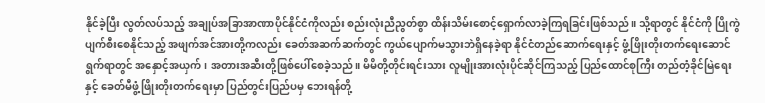နိုင်ခဲ့ပြီး လွတ်လပ်သည့် အချုပ်အခြာအာဏာပိုင်နိုင်ငံကိုလည်း စည်းလုံးညီညွတ်စွာ ထိန်းသိမ်းစောင့်ရှောက်လာခဲ့ကြရခြင်းဖြစ်သည်။ သို့ရာတွင် နိုင်ငံကို ပြိုကွဲပျက်စီးစေနိုင်သည့် အဖျက်အင်အားတို့ကလည်း ခေတ်အဆက်ဆက်တွင် ကွယ်ပျောက်မသွားဘဲရှိနေခဲ့ရာ နိုင်ငံတည်ဆောက်ရေးနှင့် ဖွံ့ဖြိုးတိုးတက်ရေးဆောင်ရွက်ရာတွင် အနှောင့်အယှက်၊ အတားအဆီးတို့ဖြစ်ပေါ်စေခဲ့သည်။ မိမိတို့တိုင်းရင်းသား လူမျိုးအားလုံးပိုင်ဆိုင်ကြသည့် ပြည်ထောင်စုကြီး တည်တံ့ခိုင်မြဲရေးနှင့် ခေတ်မီဖွံ့ဖြိုးတိုးတက်ရေးမှာ ပြည်တွင်းပြည်ပမှ ဘေးရန်တို့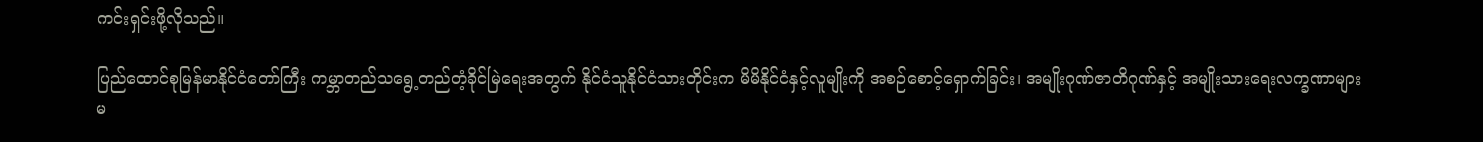ကင်းရှင်းဖို့လိုသည်။

ပြည်ထောင်စုမြန်မာနိုင်ငံတော်ကြီး ကမ္ဘာတည်သရွေ့တည်တံ့ခိုင်မြဲရေးအတွက် နိုင်ငံသူနိုင်ငံသားတိုင်းက မိမိနိုင်ငံနှင့်လူမျိုးကို အစဉ်စောင့်ရှောက်ခြင်း၊ အမျိုးဂုဏ်ဇာတိဂုဏ်နှင့် အမျိုးသားရေးလက္ခဏာများ မ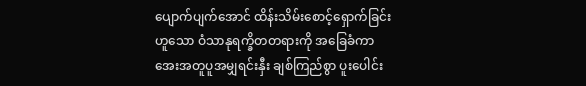ပျောက်ပျက်အောင် ထိန်းသိမ်းစောင့်ရှောက်ခြင်းဟူသော ဝံသာနုရက္ခိတတရားကို အခြေခံကာ အေးအတူပူအမျှရင်းနှီး ချစ်ကြည်စွာ ပူးပေါင်း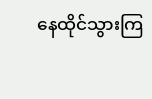နေထိုင်သွားကြ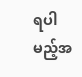ရပါမည့်အ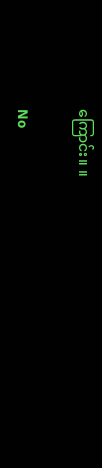ကြောင်း။ ။

No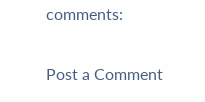comments:

Post a Comment